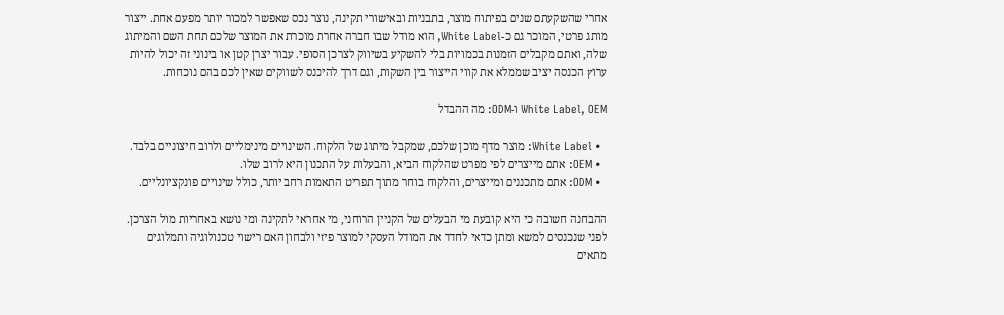אחרי שהשקעתם שנים בפיתוח מוצר, בתבניות ובאישורי תקינה, נוצר נכס שאפשר למכור יותר מפעם אחת. ייצור מותג פרטי, המוכר גם כ-White Label, הוא מודל שבו חברה אחרת מוכרת את המוצר שלכם תחת השם והמיתוג שלה, ואתם מקבלים הזמנות בכמויות בלי להשקיע בשיווק לצרכן הסופי. עבור יצרן קטן או בינוני זה יכול להיות ערוץ הכנסה יציב שממלא את קווי הייצור בין השקות, וגם דרך להיכנס לשווקים שאין לכם בהם נוכחות.

White Label, OEM ו-ODM: מה ההבדל

  • White Label: מוצר מדף מוכן שלכם, שמקבל מיתוג של הלקוח. השינויים מינימליים ולרוב חיצוניים בלבד.
  • OEM: אתם מייצרים לפי מפרט שהלקוח הביא, והבעלות על התכנון היא לרוב שלו.
  • ODM: אתם מתכננים ומייצרים, והלקוח בוחר מתוך תפריט התאמות רחב יותר, כולל שינויים פונקציונליים.

ההבחנה חשובה כי היא קובעת מי הבעלים של הקניין הרוחני, מי אחראי לתקינה ומי נושא באחריות מול הצרכן. לפני שנכנסים למשא ומתן כדאי לחדד את המודל העסקי למוצר פיזי ולבחון האם רישוי טכנולוגיה ותמלוגים מתאים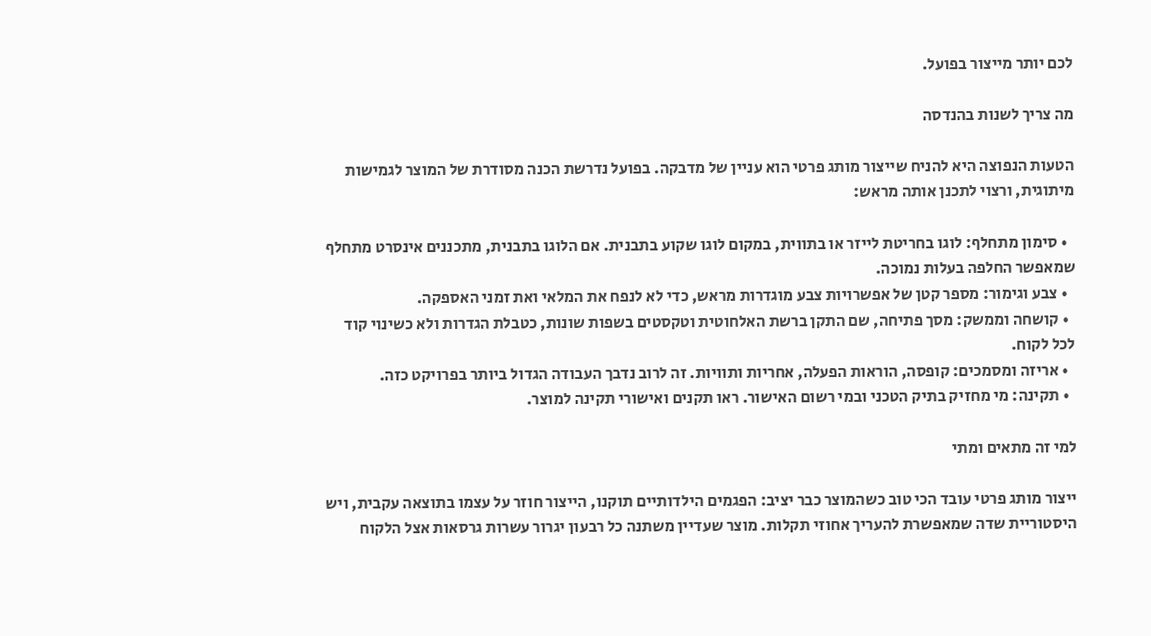לכם יותר מייצור בפועל.

מה צריך לשנות בהנדסה

הטעות הנפוצה היא להניח שייצור מותג פרטי הוא עניין של מדבקה. בפועל נדרשת הכנה מסודרת של המוצר לגמישות מיתוגית, ורצוי לתכנן אותה מראש:

  • סימון מתחלף: לוגו בחריטת לייזר או בתווית, במקום לוגו שקוע בתבנית. אם הלוגו בתבנית, מתכננים אינסרט מתחלף שמאפשר החלפה בעלות נמוכה.
  • צבע וגימור: מספר קטן של אפשרויות צבע מוגדרות מראש, כדי לא לנפח את המלאי ואת זמני האספקה.
  • קושחה וממשק: מסך פתיחה, שם התקן ברשת האלחוטית וטקסטים בשפות שונות, כטבלת הגדרות ולא כשינוי קוד לכל לקוח.
  • אריזה ומסמכים: קופסה, הוראות הפעלה, אחריות ותוויות. זה לרוב נדבך העבודה הגדול ביותר בפרויקט כזה.
  • תקינה: מי מחזיק בתיק הטכני ובמי רשום האישור. ראו תקנים ואישורי תקינה למוצר.

למי זה מתאים ומתי

ייצור מותג פרטי עובד הכי טוב כשהמוצר כבר יציב: הפגמים הילדותיים תוקנו, הייצור חוזר על עצמו בתוצאה עקבית, ויש היסטוריית שדה שמאפשרת להעריך אחוזי תקלות. מוצר שעדיין משתנה כל רבעון יגרור עשרות גרסאות אצל הלקוח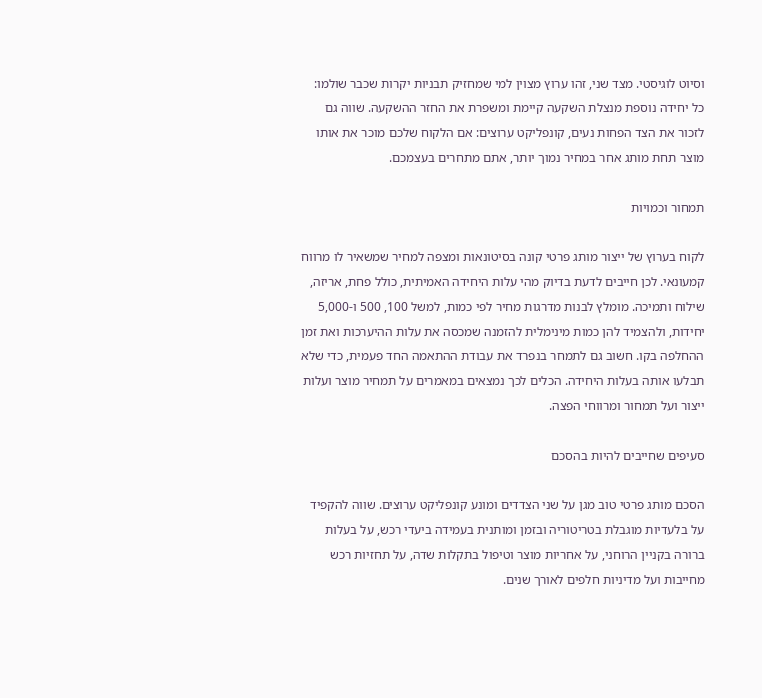וסיוט לוגיסטי. מצד שני, זהו ערוץ מצוין למי שמחזיק תבניות יקרות שכבר שולמו: כל יחידה נוספת מנצלת השקעה קיימת ומשפרת את החזר ההשקעה. שווה גם לזכור את הצד הפחות נעים, קונפליקט ערוצים: אם הלקוח שלכם מוכר את אותו מוצר תחת מותג אחר במחיר נמוך יותר, אתם מתחרים בעצמכם.

תמחור וכמויות

לקוח בערוץ של ייצור מותג פרטי קונה בסיטונאות ומצפה למחיר שמשאיר לו מרווח קמעונאי. לכן חייבים לדעת בדיוק מהי עלות היחידה האמיתית, כולל פחת, אריזה, שילוח ותמיכה. מומלץ לבנות מדרגות מחיר לפי כמות, למשל 100, 500 ו-5,000 יחידות, ולהצמיד להן כמות מינימלית להזמנה שמכסה את עלות ההיערכות ואת זמן ההחלפה בקו. חשוב גם לתמחר בנפרד את עבודת ההתאמה החד פעמית, כדי שלא תבלעו אותה בעלות היחידה. הכלים לכך נמצאים במאמרים על תמחיר מוצר ועלות ייצור ועל תמחור ומרווחי הפצה.

סעיפים שחייבים להיות בהסכם

הסכם מותג פרטי טוב מגן על שני הצדדים ומונע קונפליקט ערוצים. שווה להקפיד על בלעדיות מוגבלת בטריטוריה ובזמן ומותנית בעמידה ביעדי רכש, על בעלות ברורה בקניין הרוחני, על אחריות מוצר וטיפול בתקלות שדה, על תחזיות רכש מחייבות ועל מדיניות חלפים לאורך שנים.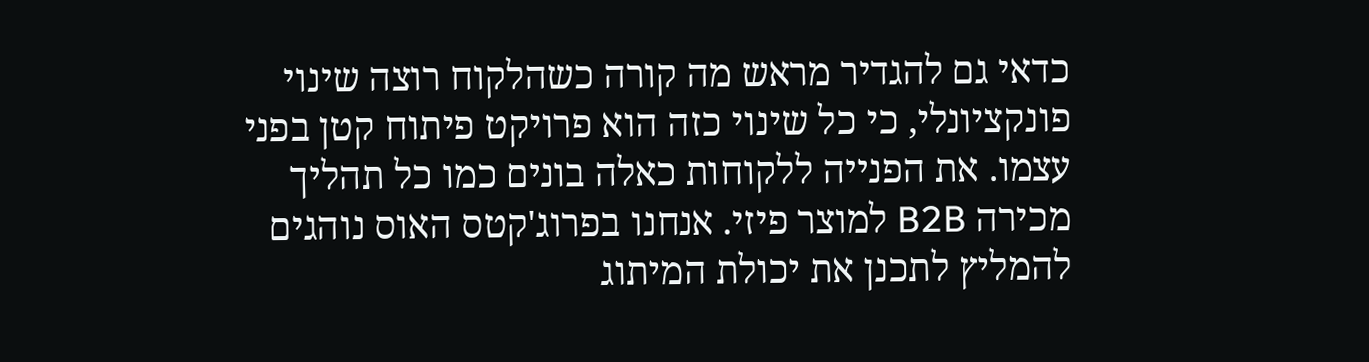כדאי גם להגדיר מראש מה קורה כשהלקוח רוצה שינוי פונקציונלי, כי כל שינוי כזה הוא פרויקט פיתוח קטן בפני עצמו. את הפנייה ללקוחות כאלה בונים כמו כל תהליך מכירה B2B למוצר פיזי. אנחנו בפרוג'קטס האוס נוהגים להמליץ לתכנן את יכולת המיתוג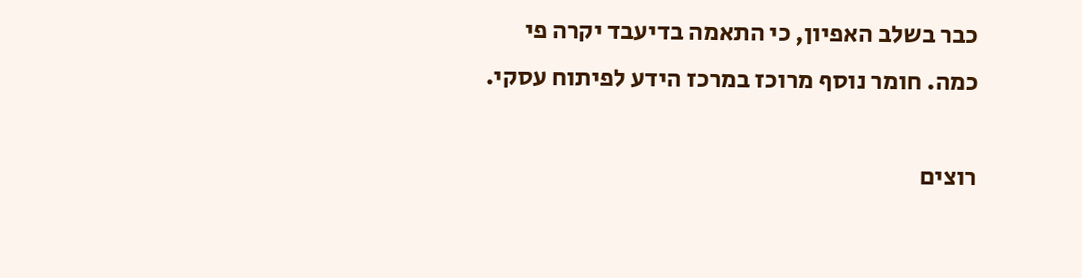כבר בשלב האפיון, כי התאמה בדיעבד יקרה פי כמה. חומר נוסף מרוכז במרכז הידע לפיתוח עסקי.

רוצים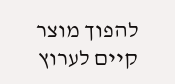להפוך מוצר קיים לערוץ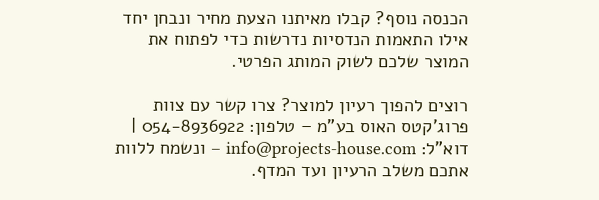הכנסה נוסף? קבלו מאיתנו הצעת מחיר ונבחן יחד אילו התאמות הנדסיות נדרשות כדי לפתוח את המוצר שלכם לשוק המותג הפרטי.

רוצים להפוך רעיון למוצר? צרו קשר עם צוות פרוג'קטס האוס בע"מ – טלפון: 054-8936922 | דוא"ל: info@projects-house.com – ונשמח ללוות אתכם משלב הרעיון ועד המדף.